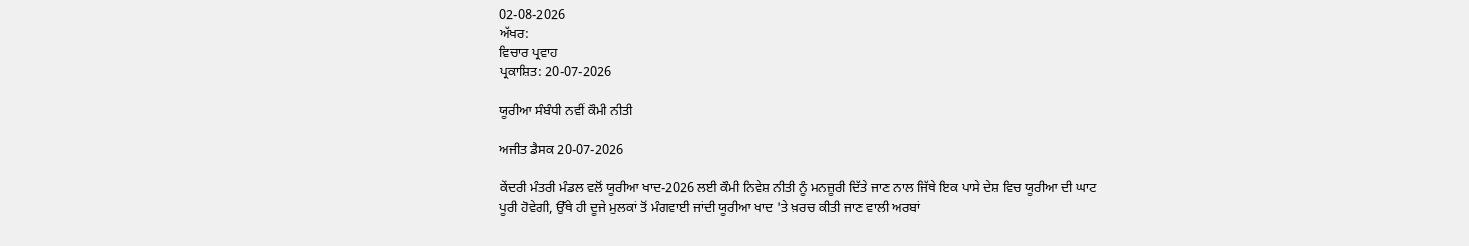02-08-2026
ਅੱਖਰ:
ਵਿਚਾਰ ਪ੍ਰਵਾਹ
ਪ੍ਰਕਾਸ਼ਿਤ: 20-07-2026

ਯੂਰੀਆ ਸੰਬੰਧੀ ਨਵੀਂ ਕੌਮੀ ਨੀਤੀ

ਅਜੀਤ ਡੈਸਕ 20-07-2026

ਕੇਂਦਰੀ ਮੰਤਰੀ ਮੰਡਲ ਵਲੋਂ ਯੂਰੀਆ ਖਾਦ-2026 ਲਈ ਕੌਮੀ ਨਿਵੇਸ਼ ਨੀਤੀ ਨੂੰ ਮਨਜ਼ੂਰੀ ਦਿੱਤੇ ਜਾਣ ਨਾਲ ਜਿੱਥੇ ਇਕ ਪਾਸੇ ਦੇਸ਼ ਵਿਚ ਯੂਰੀਆ ਦੀ ਘਾਟ ਪੂਰੀ ਹੋਵੇਗੀ, ਉੱਥੇ ਹੀ ਦੂਜੇ ਮੁਲਕਾਂ ਤੋਂ ਮੰਗਵਾਈ ਜਾਂਦੀ ਯੂਰੀਆ ਖਾਦ 'ਤੇ ਖ਼ਰਚ ਕੀਤੀ ਜਾਣ ਵਾਲੀ ਅਰਬਾਂ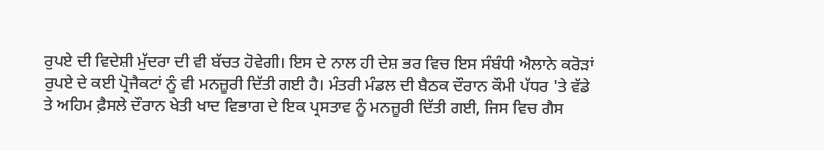ਰੁਪਏ ਦੀ ਵਿਦੇਸ਼ੀ ਮੁੱਦਰਾ ਦੀ ਵੀ ਬੱਚਤ ਹੋਵੇਗੀ। ਇਸ ਦੇ ਨਾਲ ਹੀ ਦੇਸ਼ ਭਰ ਵਿਚ ਇਸ ਸੰਬੰਧੀ ਐਲਾਨੇ ਕਰੋੜਾਂ ਰੁਪਏ ਦੇ ਕਈ ਪ੍ਰੋਜੈਕਟਾਂ ਨੂੰ ਵੀ ਮਨਜ਼ੂਰੀ ਦਿੱਤੀ ਗਈ ਹੈ। ਮੰਤਰੀ ਮੰਡਲ ਦੀ ਬੈਠਕ ਦੌਰਾਨ ਕੌਮੀ ਪੱਧਰ 'ਤੇ ਵੱਡੇ ਤੇ ਅਹਿਮ ਫ਼ੈਸਲੇ ਦੌਰਾਨ ਖੇਤੀ ਖਾਦ ਵਿਭਾਗ ਦੇ ਇਕ ਪ੍ਰਸਤਾਵ ਨੂੰ ਮਨਜ਼ੂਰੀ ਦਿੱਤੀ ਗਈ, ਜਿਸ ਵਿਚ ਗੈਸ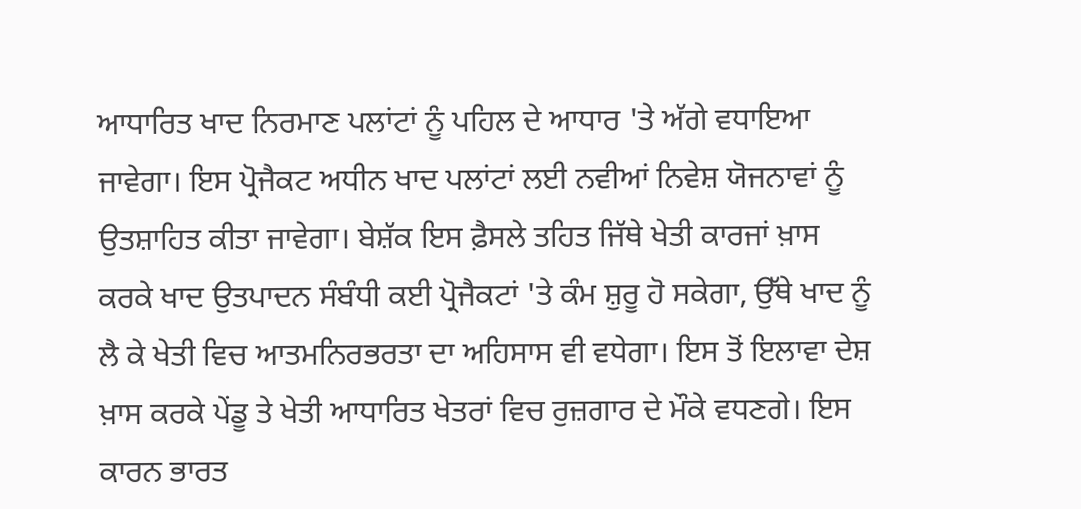ਆਧਾਰਿਤ ਖਾਦ ਨਿਰਮਾਣ ਪਲਾਂਟਾਂ ਨੂੰ ਪਹਿਲ ਦੇ ਆਧਾਰ 'ਤੇ ਅੱਗੇ ਵਧਾਇਆ ਜਾਵੇਗਾ। ਇਸ ਪ੍ਰੋਜੈਕਟ ਅਧੀਨ ਖਾਦ ਪਲਾਂਟਾਂ ਲਈ ਨਵੀਆਂ ਨਿਵੇਸ਼ ਯੋਜਨਾਵਾਂ ਨੂੰ ਉਤਸ਼ਾਹਿਤ ਕੀਤਾ ਜਾਵੇਗਾ। ਬੇਸ਼ੱਕ ਇਸ ਫ਼ੈਸਲੇ ਤਹਿਤ ਜਿੱਥੇ ਖੇਤੀ ਕਾਰਜਾਂ ਖ਼ਾਸ ਕਰਕੇ ਖਾਦ ਉਤਪਾਦਨ ਸੰਬੰਧੀ ਕਈ ਪ੍ਰੋਜੈਕਟਾਂ 'ਤੇ ਕੰਮ ਸ਼ੁਰੂ ਹੋ ਸਕੇਗਾ, ਉੱਥੇ ਖਾਦ ਨੂੰ ਲੈ ਕੇ ਖੇਤੀ ਵਿਚ ਆਤਮਨਿਰਭਰਤਾ ਦਾ ਅਹਿਸਾਸ ਵੀ ਵਧੇਗਾ। ਇਸ ਤੋਂ ਇਲਾਵਾ ਦੇਸ਼ ਖ਼ਾਸ ਕਰਕੇ ਪੇਂਡੂ ਤੇ ਖੇਤੀ ਆਧਾਰਿਤ ਖੇਤਰਾਂ ਵਿਚ ਰੁਜ਼ਗਾਰ ਦੇ ਮੌਕੇ ਵਧਣਗੇ। ਇਸ ਕਾਰਨ ਭਾਰਤ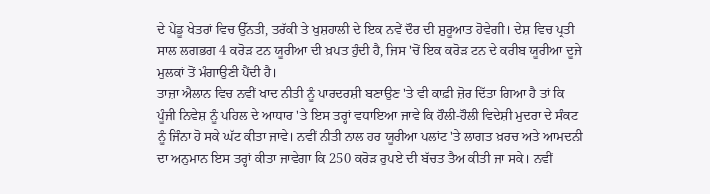ਦੇ ਪੇਂਡੂ ਖੇਤਰਾਂ ਵਿਚ ਉੱਨਤੀ, ਤਰੱਕੀ ਤੇ ਖੁਸ਼ਹਾਲੀ ਦੇ ਇਕ ਨਵੇਂ ਦੌਰ ਦੀ ਸ਼ੁਰੂਆਤ ਹੋਵੇਗੀ। ਦੇਸ਼ ਵਿਚ ਪ੍ਰਤੀ ਸਾਲ ਲਗਭਗ 4 ਕਰੋੜ ਟਨ ਯੂਰੀਆ ਦੀ ਖ਼ਪਤ ਹੁੰਦੀ ਹੈ, ਜਿਸ 'ਚੋਂ ਇਕ ਕਰੋੜ ਟਨ ਦੇ ਕਰੀਬ ਯੂਰੀਆ ਦੂਜੇ ਮੁਲਕਾਂ ਤੋਂ ਮੰਗਾਉਣੀ ਪੈਂਦੀ ਹੈ।
ਤਾਜ਼ਾ ਐਲਾਨ ਵਿਚ ਨਵੀਂ ਖਾਦ ਨੀਤੀ ਨੂੰ ਪਾਰਦਰਸ਼ੀ ਬਣਾਉਣ 'ਤੇ ਵੀ ਕਾਫ਼ੀ ਜ਼ੋਰ ਦਿੱਤਾ ਗਿਆ ਹੈ ਤਾਂ ਕਿ ਪੂੰਜੀ ਨਿਵੇਸ਼ ਨੂੰ ਪਹਿਲ ਦੇ ਆਧਾਰ 'ਤੇ ਇਸ ਤਰ੍ਹਾਂ ਵਧਾਇਆ ਜਾਵੇ ਕਿ ਹੌਲੀ-ਹੌਲੀ ਵਿਦੇਸ਼ੀ ਮੁਦਰਾ ਦੇ ਸੰਕਟ ਨੂੰ ਜਿੰਨਾ ਹੋ ਸਕੇ ਘੱਟ ਕੀਤਾ ਜਾਵੇ। ਨਵੀਂ ਨੀਤੀ ਨਾਲ ਹਰ ਯੂਰੀਆ ਪਲਾਂਟ 'ਤੇ ਲਾਗਤ ਖ਼ਰਚ ਅਤੇ ਆਮਦਨੀ ਦਾ ਅਨੁਮਾਨ ਇਸ ਤਰ੍ਹਾਂ ਕੀਤਾ ਜਾਵੇਗਾ ਕਿ 250 ਕਰੋੜ ਰੁਪਏ ਦੀ ਬੱਚਤ ਤੈਅ ਕੀਤੀ ਜਾ ਸਕੇ। ਨਵੀਂ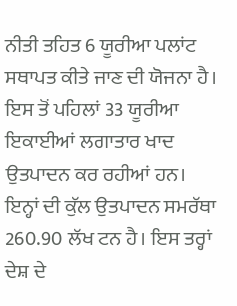ਨੀਤੀ ਤਹਿਤ 6 ਯੂਰੀਆ ਪਲਾਂਟ ਸਥਾਪਤ ਕੀਤੇ ਜਾਣ ਦੀ ਯੋਜਨਾ ਹੈ। ਇਸ ਤੋਂ ਪਹਿਲਾਂ 33 ਯੂਰੀਆ ਇਕਾਈਆਂ ਲਗਾਤਾਰ ਖਾਦ ਉਤਪਾਦਨ ਕਰ ਰਹੀਆਂ ਹਨ। ਇਨ੍ਹਾਂ ਦੀ ਕੁੱਲ ਉਤਪਾਦਨ ਸਮਰੱਥਾ 260.90 ਲੱਖ ਟਨ ਹੈ। ਇਸ ਤਰ੍ਹਾਂ ਦੇਸ਼ ਦੇ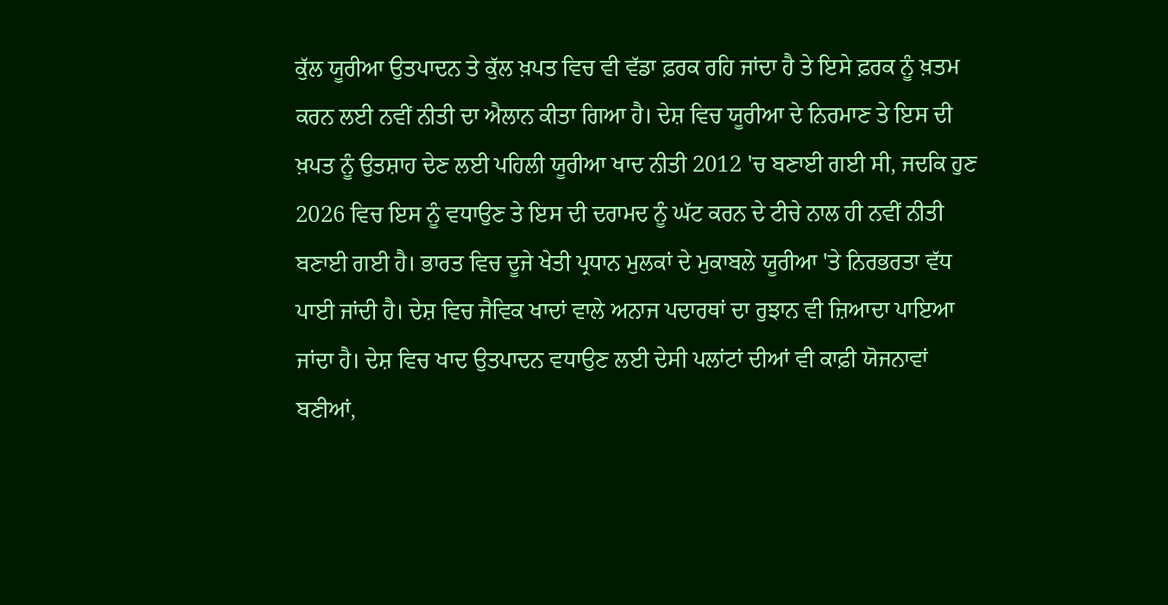ਕੁੱਲ ਯੂਰੀਆ ਉਤਪਾਦਨ ਤੇ ਕੁੱਲ ਖ਼ਪਤ ਵਿਚ ਵੀ ਵੱਡਾ ਫ਼ਰਕ ਰਹਿ ਜਾਂਦਾ ਹੈ ਤੇ ਇਸੇ ਫ਼ਰਕ ਨੂੰ ਖ਼ਤਮ ਕਰਨ ਲਈ ਨਵੀਂ ਨੀਤੀ ਦਾ ਐਲਾਨ ਕੀਤਾ ਗਿਆ ਹੈ। ਦੇਸ਼ ਵਿਚ ਯੂਰੀਆ ਦੇ ਨਿਰਮਾਣ ਤੇ ਇਸ ਦੀ ਖ਼ਪਤ ਨੂੰ ਉਤਸ਼ਾਹ ਦੇਣ ਲਈ ਪਹਿਲੀ ਯੂਰੀਆ ਖਾਦ ਨੀਤੀ 2012 'ਚ ਬਣਾਈ ਗਈ ਸੀ, ਜਦਕਿ ਹੁਣ 2026 ਵਿਚ ਇਸ ਨੂੰ ਵਧਾਉਣ ਤੇ ਇਸ ਦੀ ਦਰਾਮਦ ਨੂੰ ਘੱਟ ਕਰਨ ਦੇ ਟੀਚੇ ਨਾਲ ਹੀ ਨਵੀਂ ਨੀਤੀ ਬਣਾਈ ਗਈ ਹੈ। ਭਾਰਤ ਵਿਚ ਦੂਜੇ ਖੇਤੀ ਪ੍ਰਧਾਨ ਮੁਲਕਾਂ ਦੇ ਮੁਕਾਬਲੇ ਯੂਰੀਆ 'ਤੇ ਨਿਰਭਰਤਾ ਵੱਧ ਪਾਈ ਜਾਂਦੀ ਹੈ। ਦੇਸ਼ ਵਿਚ ਜੈਵਿਕ ਖਾਦਾਂ ਵਾਲੇ ਅਨਾਜ ਪਦਾਰਥਾਂ ਦਾ ਰੁਝਾਨ ਵੀ ਜ਼ਿਆਦਾ ਪਾਇਆ ਜਾਂਦਾ ਹੈ। ਦੇਸ਼ ਵਿਚ ਖਾਦ ਉਤਪਾਦਨ ਵਧਾਉਣ ਲਈ ਦੇਸੀ ਪਲਾਂਟਾਂ ਦੀਆਂ ਵੀ ਕਾਫ਼ੀ ਯੋਜਨਾਵਾਂ ਬਣੀਆਂ,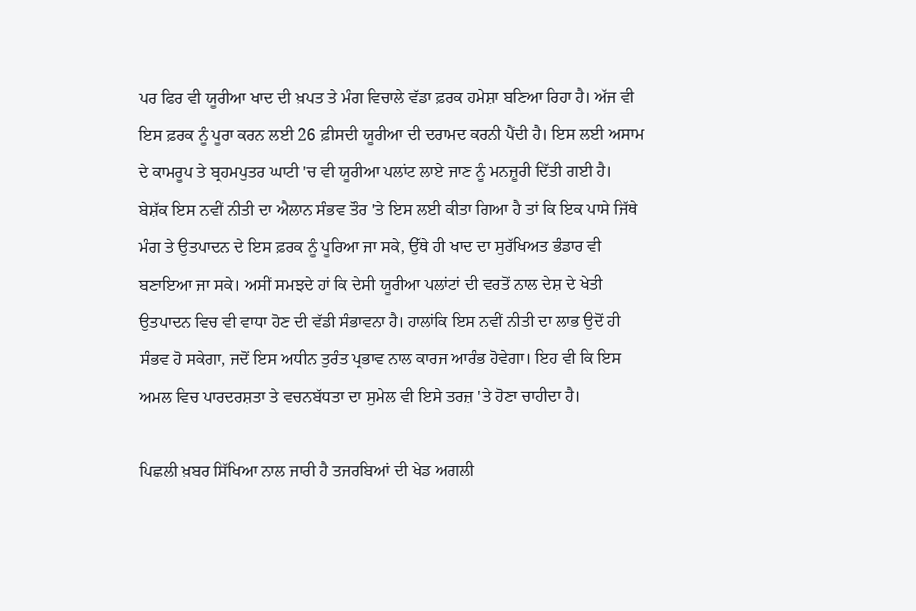ਪਰ ਫਿਰ ਵੀ ਯੂਰੀਆ ਖਾਦ ਦੀ ਖ਼ਪਤ ਤੇ ਮੰਗ ਵਿਚਾਲੇ ਵੱਡਾ ਫ਼ਰਕ ਹਮੇਸ਼ਾ ਬਣਿਆ ਰਿਹਾ ਹੈ। ਅੱਜ ਵੀ ਇਸ ਫ਼ਰਕ ਨੂੰ ਪੂਰਾ ਕਰਨ ਲਈ 26 ਫ਼ੀਸਦੀ ਯੂਰੀਆ ਦੀ ਦਰਾਮਦ ਕਰਨੀ ਪੈਂਦੀ ਹੈ। ਇਸ ਲਈ ਅਸਾਮ ਦੇ ਕਾਮਰੂਪ ਤੇ ਬ੍ਰਹਮਪੁਤਰ ਘਾਟੀ 'ਚ ਵੀ ਯੂਰੀਆ ਪਲਾਂਟ ਲਾਏ ਜਾਣ ਨੂੰ ਮਨਜ਼ੂਰੀ ਦਿੱਤੀ ਗਈ ਹੈ।
ਬੇਸ਼ੱਕ ਇਸ ਨਵੀਂ ਨੀਤੀ ਦਾ ਐਲਾਨ ਸੰਭਵ ਤੌਰ 'ਤੇ ਇਸ ਲਈ ਕੀਤਾ ਗਿਆ ਹੈ ਤਾਂ ਕਿ ਇਕ ਪਾਸੇ ਜਿੱਥੇ ਮੰਗ ਤੇ ਉਤਪਾਦਨ ਦੇ ਇਸ ਫ਼ਰਕ ਨੂੰ ਪੂਰਿਆ ਜਾ ਸਕੇ, ਉੱਥੇ ਹੀ ਖਾਦ ਦਾ ਸੁਰੱਖਿਅਤ ਭੰਡਾਰ ਵੀ ਬਣਾਇਆ ਜਾ ਸਕੇ। ਅਸੀਂ ਸਮਝਦੇ ਹਾਂ ਕਿ ਦੇਸੀ ਯੂਰੀਆ ਪਲਾਂਟਾਂ ਦੀ ਵਰਤੋਂ ਨਾਲ ਦੇਸ਼ ਦੇ ਖੇਤੀ ਉਤਪਾਦਨ ਵਿਚ ਵੀ ਵਾਧਾ ਹੋਣ ਦੀ ਵੱਡੀ ਸੰਭਾਵਨਾ ਹੈ। ਹਾਲਾਂਕਿ ਇਸ ਨਵੀਂ ਨੀਤੀ ਦਾ ਲਾਭ ਉਦੋਂ ਹੀ ਸੰਭਵ ਹੋ ਸਕੇਗਾ, ਜਦੋਂ ਇਸ ਅਧੀਨ ਤੁਰੰਤ ਪ੍ਰਭਾਵ ਨਾਲ ਕਾਰਜ ਆਰੰਭ ਹੋਵੇਗਾ। ਇਹ ਵੀ ਕਿ ਇਸ ਅਮਲ ਵਿਚ ਪਾਰਦਰਸ਼ਤਾ ਤੇ ਵਚਨਬੱਧਤਾ ਦਾ ਸੁਮੇਲ ਵੀ ਇਸੇ ਤਰਜ਼ 'ਤੇ ਹੋਣਾ ਚਾਹੀਦਾ ਹੈ।

ਪਿਛਲੀ ਖ਼ਬਰ ਸਿੱਖਿਆ ਨਾਲ ਜਾਰੀ ਹੈ ਤਜਰਬਿਆਂ ਦੀ ਖੇਡ ਅਗਲੀ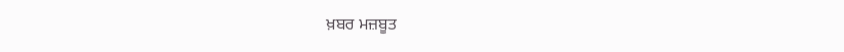ਖ਼ਬਰ ਮਜ਼ਬੂਤ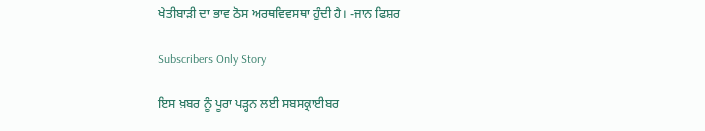ਖੇਤੀਬਾੜੀ ਦਾ ਭਾਵ ਠੋਸ ਅਰਥਵਿਵਸਥਾ ਹੁੰਦੀ ਹੈ। -ਜਾਨ ਫਿਸ਼ਰ

Subscribers Only Story

ਇਸ ਖ਼ਬਰ ਨੂੰ ਪੂਰਾ ਪੜ੍ਹਨ ਲਈ ਸਬਸਕ੍ਰਾਈਬਰ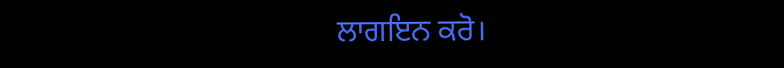ਲਾਗਇਨ ਕਰੋ।